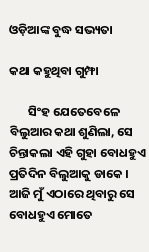ଓଡ଼ିଆଙ୍କ ବୁଦ୍ଧ ସଭ୍ୟତା

କଥା କହୁଥିବା ଗୁମ୍ଫା

       ସିଂହ ଯେତେବେଳେ ବିଲୁଆର କଥା ଶୁଣିଲା, ସେ ଚିନ୍ତାକଲା ଏହି ଗୁହା ବୋଧହୁଏ ପ୍ରତିଦିନ ବିଲୁଆକୁ ଡାକେ । ଆଜି ମୁଁ ଏଠାରେ ଥିବାରୁ ସେ ବୋଧହୁଏ ମୋତେ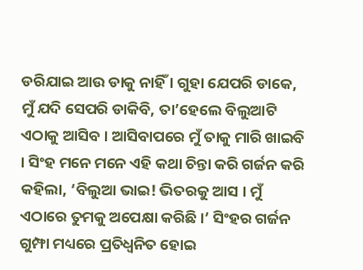ଡରିଯାଇ ଆଉ ଡାକୁ ନାହିଁ । ଗୁହା ଯେପରି ଡାକେ, ମୁଁ ଯଦି ସେପରି ଡାକିବି, ତା’ହେଲେ ବିଲୁଆଟି ଏଠାକୁ ଆସିବ । ଆସିବାପରେ ମୁଁ ତାକୁ ମାରି ଖାଇବି । ସିଂହ ମନେ ମନେ ଏହି କଥା ଚିନ୍ତା କରି ଗର୍ଜନ କରି କହିଲା, ‘ବିଲୁଆ ଭାଇ! ଭିତରକୁ ଆସ । ମୁଁ ଏଠାରେ ତୁମକୁ ଅପେକ୍ଷା କରିଛି ।’ ସିଂହର ଗର୍ଜନ ଗୁମ୍ଫା ମଧ୍ୟରେ ପ୍ରତିଧ୍ୱନିତ ହୋଇ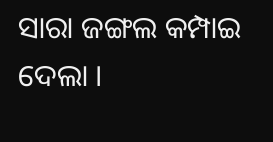ସାରା ଜଙ୍ଗଲ କମ୍ପାଇ ଦେଲା ।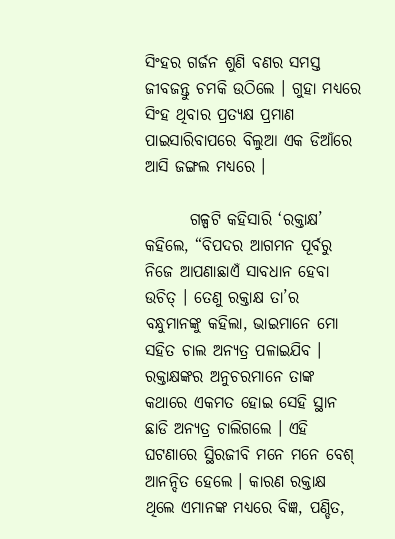ସିଂହର ଗର୍ଜନ ଶୁଣି ବଣର ସମସ୍ତ ଜୀବଜନ୍ତୁ ଚମକି ଉଠିଲେ । ଗୁହା ମଧ୍ୟରେ ସିଂହ ଥିବାର ପ୍ରତ୍ୟକ୍ଷ ପ୍ରମାଣ ପାଇସାରିବାପରେ ବିଲୁଆ ଏକ ଡିଆଁରେ ଆସି ଜଙ୍ଗଲ ମଧ୍ୟରେ ।

       ଗଳ୍ପଟି କହିସାରି ‘ରକ୍ତାକ୍ଷ’ କହିଲେ, “ବିପଦର ଆଗମନ ପୂର୍ବରୁ ନିଜେ ଆପଣାଛାଏଁ ସାବଧାନ ହେବା ଉଚିତ୍ । ତେଣୁ ରକ୍ତାକ୍ଷ ତା’ର ବନ୍ଧୁମାନଙ୍କୁ କହିଲା, ଭାଇମାନେ ମୋ ସହିତ ଚାଲ ଅନ୍ୟତ୍ର ପଳାଇଯିବ । ରକ୍ତାକ୍ଷଙ୍କର ଅନୁଚରମାନେ ତାଙ୍କ କଥାରେ ଏକମତ ହୋଇ ସେହି ସ୍ଥାନ ଛାଡି ଅନ୍ୟତ୍ର ଚାଲିଗଲେ । ଏହି ଘଟଣାରେ ସ୍ଥିରଜୀବି ମନେ ମନେ ବେଶ୍ ଆନନ୍ଦିତ ହେଲେ । କାରଣ ରକ୍ତାକ୍ଷ ଥିଲେ ଏମାନଙ୍କ ମଧ୍ୟରେ ବିଜ୍ଞ, ପଣ୍ଡିତ,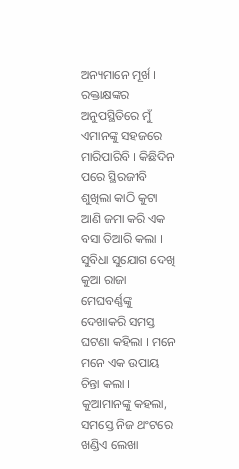ଅନ୍ୟମାନେ ମୂର୍ଖ । ରକ୍ତାକ୍ଷଙ୍କର ଅନୁପସ୍ଥିତିରେ ମୁଁ ଏମାନଙ୍କୁ ସହଜରେ ମାରିପାରିବି । କିଛିଦିନ ପରେ ସ୍ଥିରଜୀବି ଶୁଖିଲା କାଠି କୁଟା ଆଣି ଜମା କରି ଏକ ବସା ତିଆରି କଲା । ସୁବିଧା ସୁଯୋଗ ଦେଖି କୁଆ ରାଜା ମେଘବର୍ଣ୍ଣଙ୍କୁ ଦେଖାକରି ସମସ୍ତ ଘଟଣା କହିଲା । ମନେ ମନେ ଏକ ଉପାୟ ଚିନ୍ତା କଲା । କୁଆମାନଙ୍କୁ କହଲା, ସମସ୍ତେ ନିଜ ଥଂଟରେ ଖଣ୍ଡିଏ ଲେଖା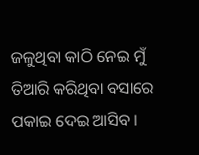ଜଳୁଥିବା କାଠି ନେଇ ମୁଁ ତିଆରି କରିଥିବା ବସାରେ ପକାଇ ଦେଇ ଆସିବ ।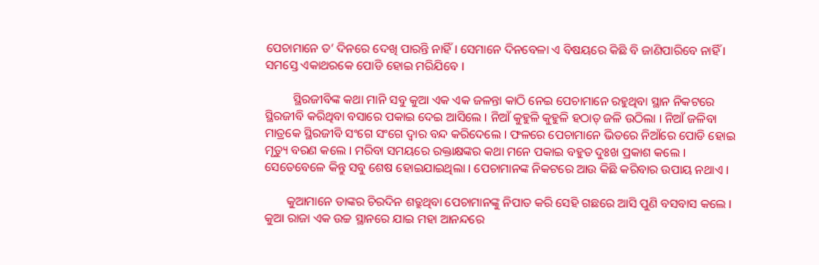ପେଚାମାନେ ତ’ ଦିନରେ ଦେଖି ପାରନ୍ତି ନାହିଁ । ସେମାନେ ଦିନବେଳା ଏ ବିଷୟରେ କିଛି ବି ଜାଣିପାରିବେ ନାହିଁ । ସମସ୍ତେ ଏକାଥରକେ ପୋଡି ହୋଇ ମରିଯିବେ ।

         ସ୍ଥିରଜୀବିଙ୍କ କଥା ମାନି ସବୁ କୁଆ ଏକ ଏକ ଜଳନ୍ତା କାଠି ନେଇ ପେଚାମାନେ ରହୁଥିବା ସ୍ଥାନ ନିକଟରେ ସ୍ଥିରଜୀବି କରିଥିବା ବସାରେ ପକାଇ ଦେଇ ଆସିଲେ । ନିଆଁ କୁହୁଳି କୁହୁଳି ହଠାତ୍ ଜଳି ଉଠିଲା । ନିଆଁ ଜଳିବା ମାତ୍ରକେ ସ୍ଥିରଜୀବି ସଂଗେ ସଂଗେ ଦ୍ୱାର ବନ୍ଦ କରିଦେଲେ । ଫଳରେ ପେଚାମାନେ ଭିତରେ ନିଆଁରେ ପୋଡି ହୋଇ ମୃତ୍ୟୁ ବରଣ କଲେ । ମରିବା ସମୟରେ ରକ୍ତାକ୍ଷଙ୍କର କଥା ମନେ ପକାଇ ବହୁତ ଦୁଃଖ ପ୍ରକାଶ କଲେ । ସେତେବେଳେ କିନ୍ତୁ ସବୁ ଶେଷ ହୋଇଯାଇଥିଲା । ପେଚାମାନଙ୍କ ନିକଟରେ ଆଉ କିଛି କରିବାର ଉପାୟ ନଥାଏ ।

       କୁଆମାନେ ତାଙ୍କର ଚିରଦିନ ଶତ୍ରୁଥିବା ପେଚାମାନଙ୍କୁ ନିପାତ କରି ସେହି ଗଛରେ ଆସି ପୁଣି ବସବାସ କଲେ । କୁଆ ରାଜା ଏକ ଉଚ୍ଚ ସ୍ଥାନରେ ଯାଇ ମହା ଆନନ୍ଦରେ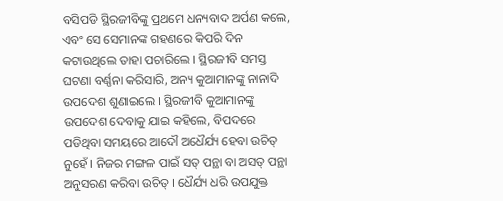ବସିପଡି ସ୍ଥିରଜୀବିଙ୍କୁ ପ୍ରଥମେ ଧନ୍ୟବାଦ ଅର୍ପଣ କଲେ, ଏବଂ ସେ ସେମାନଙ୍କ ଗହଣରେ କିପରି ଦିନ କଟାଉଥିଲେ ତାହା ପଚାରିଲେ । ସ୍ଥିରଜୀବି ସମସ୍ତ ଘଟଣା ବର୍ଣ୍ଣନା କରିସାରି, ଅନ୍ୟ କୁଆମାନଙ୍କୁ ନାନାଦି ଉପଦେଶ ଶୁଣାଇଲେ । ସ୍ଥିରଜୀବି କୁଆମାନଙ୍କୁ ଉପଦେଶ ଦେବାକୁ ଯାଇ କହିଲେ, ବିପଦରେ ପଡିଥିବା ସମୟରେ ଆଦୌ ଅଧୈର୍ଯ୍ୟ ହେବା ଉଚିତ୍ ନୁହେଁ । ନିଜର ମଙ୍ଗଳ ପାଇଁ ସତ୍ ପନ୍ଥା ବା ଅସତ୍ ପନ୍ଥା ଅନୁସରଣ କରିବା ଉଚିତ୍ । ଧୈର୍ଯ୍ୟ ଧରି ଉପଯୁକ୍ତ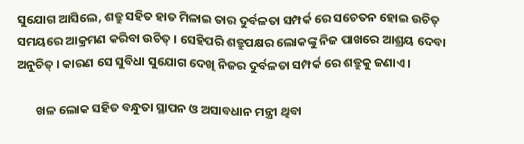ସୁଯୋଗ ଆସିଲେ, ଶତ୍ରୁ ସହିତ ହାତ ମିଳାଇ ତାର ଦୁର୍ବଳତା ସମ୍ପର୍କ ରେ ସଚେତନ ହୋଇ ଉଚିତ୍ ସମୟରେ ଆକ୍ରମଣ କରିବା ଉଚିତ୍ । ସେହିପରି ଶତ୍ରୁପକ୍ଷର ଲୋକଙ୍କୁ ନିଜ ପାଖରେ ଆଶ୍ରୟ ଦେବା ଅନୁଚିତ୍ । କାରଣ ସେ ସୁବିଧା ସୁଯୋଗ ଦେଖି ନିଜର ଦୁର୍ବଳତା ସମ୍ପର୍କ ରେ ଶତ୍ରୁକୁ ଜଣାଏ ।

       ଖଳ ଲୋକ ସହିତ ବନ୍ଧୁତା ସ୍ଥାପନ ଓ ଅସାବଧାନ ମନ୍ତ୍ରୀ ଥିବା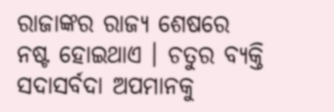ରାଜାଙ୍କର ରାଜ୍ୟ ଶେଷରେ ନଷ୍ଟ ହୋଇଥାଏ । ଚତୁର ବ୍ୟକ୍ତି ସଦାସର୍ବଦା ଅପମାନକୁ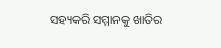ସହ୍ୟକରି ସମ୍ମାନକୁ ଖାତିର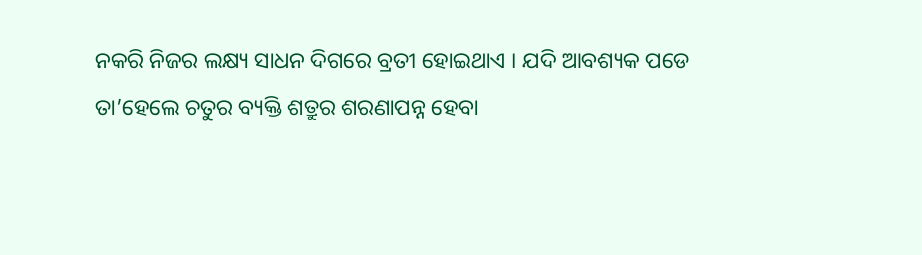ନକରି ନିଜର ଲକ୍ଷ୍ୟ ସାଧନ ଦିଗରେ ବ୍ରତୀ ହୋଇଥାଏ । ଯଦି ଆବଶ୍ୟକ ପଡେ ତା’ହେଲେ ଚତୁର ବ୍ୟକ୍ତି ଶତ୍ରୁର ଶରଣାପନ୍ନ ହେବା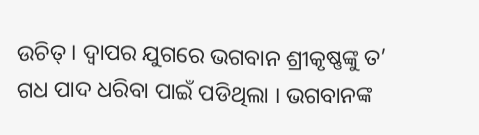ଉଚିତ୍ । ଦ୍ୱାପର ଯୁଗରେ ଭଗବାନ ଶ୍ରୀକୃଷ୍ଣଙ୍କୁ ତ’ ଗଧ ପାଦ ଧରିବା ପାଇଁ ପଡିଥିଲା । ଭଗବାନଙ୍କ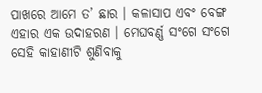ପାଖରେ ଆମେ ତ’ ଛାର । କଳାସାପ ଏବଂ ବେଙ୍ଗ ଏହାର ଏକ ଉଦାହରଣ । ମେଘବର୍ଣ୍ଣ ସଂଗେ ସଂଗେ ସେହି କାହାଣୀଟି ଶୁଣିବାକୁ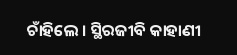ଚାଁହିଲେ । ସ୍ଥିରଜୀବି କାହାଣୀ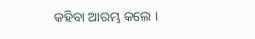କହିବା ଆରମ୍ଭ କଲେ ।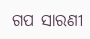ଗପ ସାରଣୀ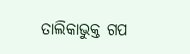ତାଲିକାଭୁକ୍ତ ଗପ